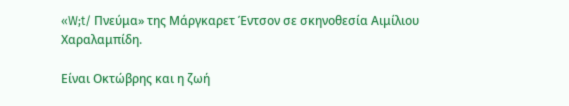«W;t/ Πνεύμα» της Μάργκαρετ Έντσον σε σκηνοθεσία Αιμίλιου Χαραλαμπίδη.

Είναι Οκτώβρης και η ζωή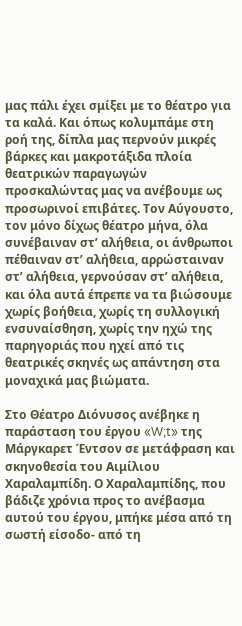μας πάλι έχει σμίξει με το θέατρο για τα καλά. Και όπως κολυμπάμε στη ροή της, δίπλα μας περνούν μικρές βάρκες και μακροτάξιδα πλοία θεατρικών παραγωγών προσκαλώντας μας να ανέβουμε ως προσωρινοί επιβάτες. Τον Αύγουστο, τον μόνο δίχως θέατρο μήνα, όλα συνέβαιναν στ’ αλήθεια, οι άνθρωποι πέθαιναν στ’ αλήθεια, αρρώσταιναν στ’ αλήθεια, γερνούσαν στ’ αλήθεια, και όλα αυτά έπρεπε να τα βιώσουμε χωρίς βοήθεια, χωρίς τη συλλογική ενσυναίσθηση, χωρίς την ηχώ της παρηγοριάς που ηχεί από τις θεατρικές σκηνές ως απάντηση στα μοναχικά μας βιώματα.

Στο Θέατρο Διόνυσος ανέβηκε η παράσταση του έργου «W;t» της Μάργκαρετ Έντσον σε μετάφραση και σκηνοθεσία του Αιμίλιου Χαραλαμπίδη. Ο Χαραλαμπίδης, που βάδιζε χρόνια προς το ανέβασμα αυτού του έργου, μπήκε μέσα από τη σωστή είσοδο- από τη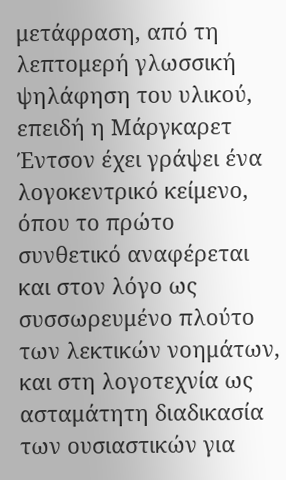μετάφραση, από τη λεπτομερή γλωσσική ψηλάφηση του υλικού, επειδή η Μάργκαρετ Έντσον έχει γράψει ένα λογοκεντρικό κείμενο, όπου το πρώτο συνθετικό αναφέρεται και στον λόγο ως συσσωρευμένο πλούτο των λεκτικών νοημάτων, και στη λογοτεχνία ως ασταμάτητη διαδικασία των ουσιαστικών για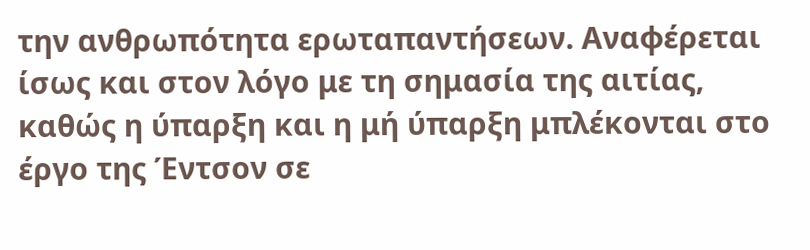την ανθρωπότητα ερωταπαντήσεων. Αναφέρεται ίσως και στον λόγο με τη σημασία της αιτίας, καθώς η ύπαρξη και η μή ύπαρξη μπλέκονται στο έργο της Έντσον σε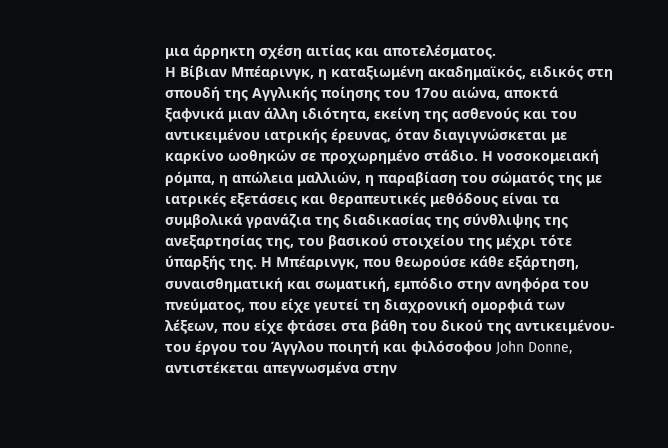μια άρρηκτη σχέση αιτίας και αποτελέσματος.
Η Βίβιαν Μπέαρινγκ, η καταξιωμένη ακαδημαϊκός, ειδικός στη σπουδή της Αγγλικής ποίησης του 17ου αιώνα, αποκτά ξαφνικά μιαν άλλη ιδιότητα, εκείνη της ασθενούς και του αντικειμένου ιατρικής έρευνας, όταν διαγιγνώσκεται με καρκίνο ωοθηκών σε προχωρημένο στάδιο. Η νοσοκομειακή ρόμπα, η απώλεια μαλλιών, η παραβίαση του σώματός της με ιατρικές εξετάσεις και θεραπευτικές μεθόδους είναι τα συμβολικά γρανάζια της διαδικασίας της σύνθλιψης της ανεξαρτησίας της, του βασικού στοιχείου της μέχρι τότε ύπαρξής της. Η Μπέαρινγκ, που θεωρούσε κάθε εξάρτηση, συναισθηματική και σωματική, εμπόδιο στην ανηφόρα του πνεύματος, που είχε γευτεί τη διαχρονική ομορφιά των λέξεων, που είχε φτάσει στα βάθη του δικού της αντικειμένου-του έργου του Άγγλου ποιητή και φιλόσοφου John Donne, αντιστέκεται απεγνωσμένα στην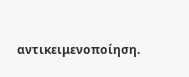αντικειμενοποίηση.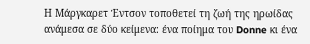Η Μάργκαρετ Έντσον τοποθετεί τη ζωή της ηρωίδας ανάμεσα σε δύο κείμενα: ένα ποίημα του Donne κι ένα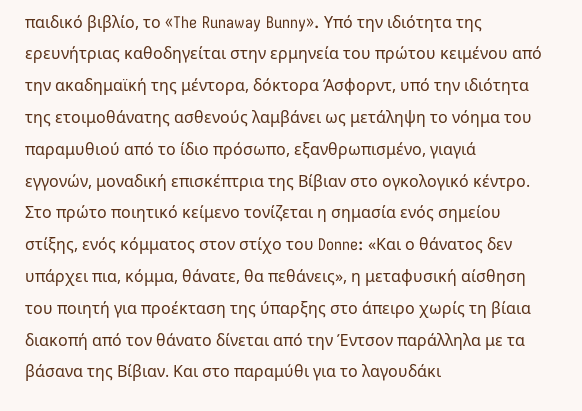παιδικό βιβλίο, το «The Runaway Bunny». Υπό την ιδιότητα της ερευνήτριας καθοδηγείται στην ερμηνεία του πρώτου κειμένου από την ακαδημαϊκή της μέντορα, δόκτορα Άσφορντ, υπό την ιδιότητα της ετοιμοθάνατης ασθενούς λαμβάνει ως μετάληψη το νόημα του παραμυθιού από το ίδιο πρόσωπο, εξανθρωπισμένο, γιαγιά εγγονών, μοναδική επισκέπτρια της Βίβιαν στο ογκολογικό κέντρο. Στο πρώτο ποιητικό κείμενο τονίζεται η σημασία ενός σημείου στίξης, ενός κόμματος στον στίχο του Donne: «Και ο θάνατος δεν υπάρχει πια, κόμμα, θάνατε, θα πεθάνεις», η μεταφυσική αίσθηση του ποιητή για προέκταση της ύπαρξης στο άπειρο χωρίς τη βίαια διακοπή από τον θάνατο δίνεται από την Έντσον παράλληλα με τα βάσανα της Βίβιαν. Και στο παραμύθι για το λαγουδάκι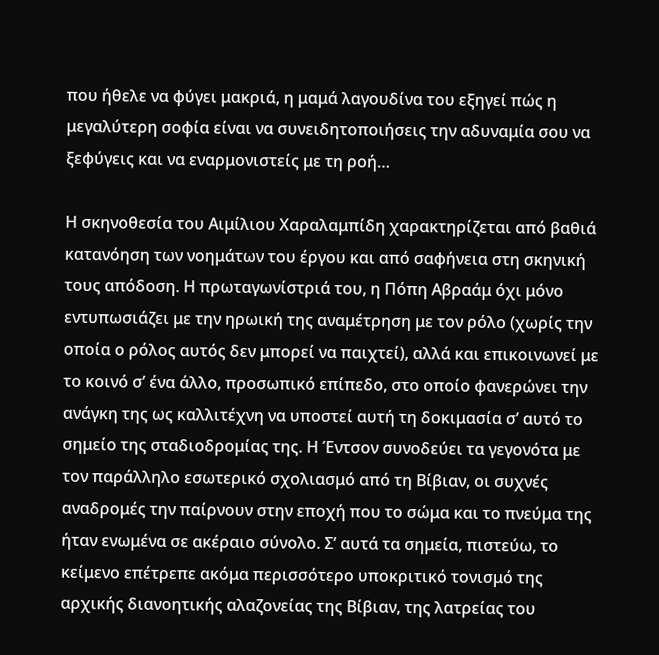που ήθελε να φύγει μακριά, η μαμά λαγουδίνα του εξηγεί πώς η μεγαλύτερη σοφία είναι να συνειδητοποιήσεις την αδυναμία σου να ξεφύγεις και να εναρμονιστείς με τη ροή…

Η σκηνοθεσία του Αιμίλιου Χαραλαμπίδη χαρακτηρίζεται από βαθιά κατανόηση των νοημάτων του έργου και από σαφήνεια στη σκηνική τους απόδοση. Η πρωταγωνίστριά του, η Πόπη Αβραάμ όχι μόνο εντυπωσιάζει με την ηρωική της αναμέτρηση με τον ρόλο (χωρίς την οποία ο ρόλος αυτός δεν μπορεί να παιχτεί), αλλά και επικοινωνεί με το κοινό σ’ ένα άλλο, προσωπικό επίπεδο, στο οποίο φανερώνει την ανάγκη της ως καλλιτέχνη να υποστεί αυτή τη δοκιμασία σ’ αυτό το σημείο της σταδιοδρομίας της. Η Έντσον συνοδεύει τα γεγονότα με τον παράλληλο εσωτερικό σχολιασμό από τη Βίβιαν, οι συχνές αναδρομές την παίρνουν στην εποχή που το σώμα και το πνεύμα της ήταν ενωμένα σε ακέραιο σύνολο. Σ’ αυτά τα σημεία, πιστεύω, το κείμενο επέτρεπε ακόμα περισσότερο υποκριτικό τονισμό της αρχικής διανοητικής αλαζονείας της Βίβιαν, της λατρείας του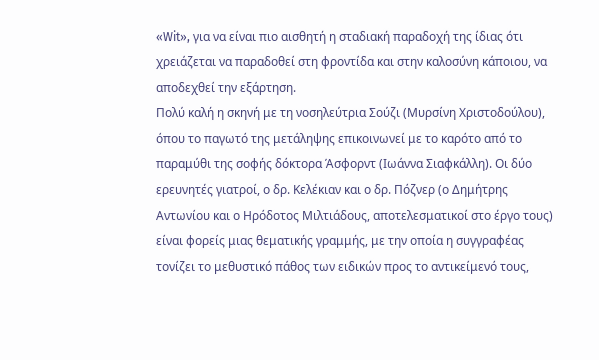«Wit», για να είναι πιο αισθητή η σταδιακή παραδοχή της ίδιας ότι χρειάζεται να παραδοθεί στη φροντίδα και στην καλοσύνη κάποιου, να αποδεχθεί την εξάρτηση.
Πολύ καλή η σκηνή με τη νοσηλεύτρια Σούζι (Μυρσίνη Χριστοδούλου), όπου το παγωτό της μετάληψης επικοινωνεί με το καρότο από το παραμύθι της σοφής δόκτορα Άσφορντ (Ιωάννα Σιαφκάλλη). Οι δύο ερευνητές γιατροί, ο δρ. Κελέκιαν και ο δρ. Πόζνερ (ο Δημήτρης Αντωνίου και ο Ηρόδοτος Μιλτιάδους, αποτελεσματικοί στο έργο τους) είναι φορείς μιας θεματικής γραμμής, με την οποία η συγγραφέας τονίζει το μεθυστικό πάθος των ειδικών προς το αντικείμενό τους,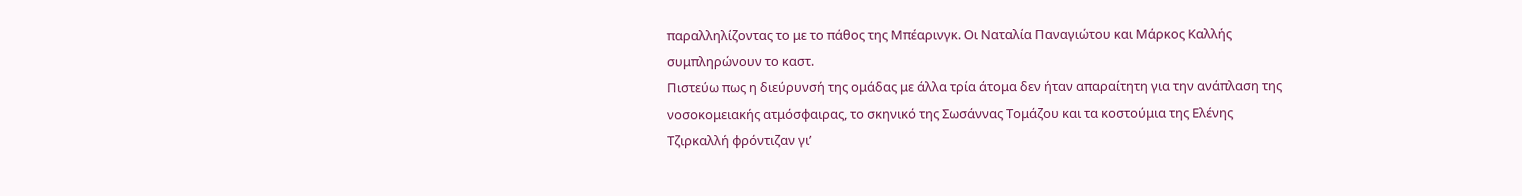παραλληλίζοντας το με το πάθος της Μπέαρινγκ. Οι Ναταλία Παναγιώτου και Μάρκος Καλλής συμπληρώνουν το καστ.
Πιστεύω πως η διεύρυνσή της ομάδας με άλλα τρία άτομα δεν ήταν απαραίτητη για την ανάπλαση της νοσοκομειακής ατμόσφαιρας, το σκηνικό της Σωσάννας Τομάζου και τα κοστούμια της Ελένης Τζιρκαλλή φρόντιζαν γι’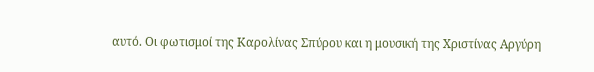αυτό. Οι φωτισμοί της Καρολίνας Σπύρου και η μουσική της Χριστίνας Αργύρη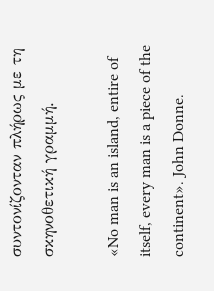συντονίζονταν πλήρως με τη σκηνοθετική γραμμή.

«No man is an island, entire of itself, every man is a piece of the continent». John Donne.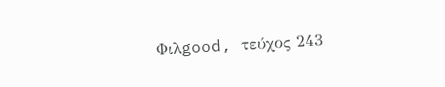Φιλgood, τεύχος 243